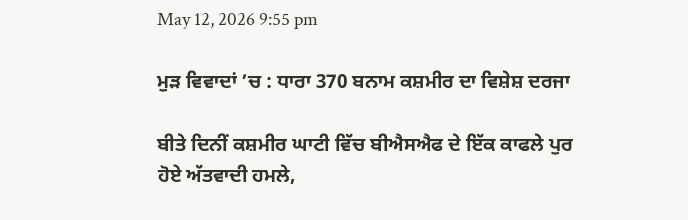May 12, 2026 9:55 pm

ਮੁੜ ਵਿਵਾਦਾਂ ’ਚ : ਧਾਰਾ 370 ਬਨਾਮ ਕਸ਼ਮੀਰ ਦਾ ਵਿਸ਼ੇਸ਼ ਦਰਜਾ

ਬੀਤੇ ਦਿਨੀਂ ਕਸ਼ਮੀਰ ਘਾਟੀ ਵਿੱਚ ਬੀਐਸਐਫ ਦੇ ਇੱਕ ਕਾਫਲੇ ਪੁਰ ਹੋਏ ਅੱਤਵਾਦੀ ਹਮਲੇ,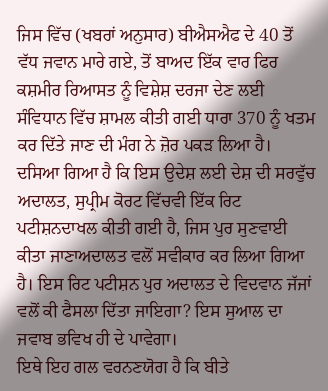ਜਿਸ ਵਿੱਚ (ਖਬਰਾਂ ਅਨੁਸਾਰ) ਬੀਐਸਐਫ ਦੇ 40 ਤੋਂ ਵੱਧ ਜਵਾਨ ਮਾਰੇ ਗਏ, ਤੋਂ ਬਾਅਦ ਇੱਕ ਵਾਰ ਫਿਰ ਕਸ਼ਮੀਰ ਰਿਆਸਤ ਨੂੰ ਵਿਸ਼ੇਸ਼ ਦਰਜਾ ਦੇਣ ਲਈ ਸੰਵਿਧਾਨ ਵਿੱਚ ਸ਼ਾਮਲ ਕੀਤੀ ਗਈ ਧਾਰਾ 370 ਨੂੰ ਖਤਮ ਕਰ ਦਿੱਤੇ ਜਾਣ ਦੀ ਮੰਗ ਨੇ ਜ਼ੋਰ ਪਕੜ ਲਿਆ ਹੈ। ਦਸਿਆ ਗਿਆ ਹੈ ਕਿ ਇਸ ਉਦੇਸ਼ ਲਈ ਦੇਸ਼ ਦੀ ਸਰਵੁੱਚ ਅਦਾਲਤ, ਸੁਪ੍ਰੀਮ ਕੋਰਟ ਵਿੱਚਵੀ ਇੱਕ ਰਿਟ ਪਟੀਸ਼ਨਦਾਖਲ ਕੀਤੀ ਗਈ ਹੈ, ਜਿਸ ਪੁਰ ਸੁਣਵਾਈ ਕੀਤਾ ਜਾਣਾਅਦਾਲਤ ਵਲੋਂ ਸਵੀਕਾਰ ਕਰ ਲਿਆ ਗਿਆ ਹੈ। ਇਸ ਰਿਟ ਪਟੀਸ਼ਨ ਪੁਰ ਅਦਾਲਤ ਦੇ ਵਿਦਵਾਨ ਜੱਜਾਂ ਵਲੋਂ ਕੀ ਫੈਸਲਾ ਦਿੱਤਾ ਜਾਇਗਾ? ਇਸ ਸੁਆਲ ਦਾ ਜਵਾਬ ਭਵਿਖ ਹੀ ਦੇ ਪਾਵੇਗਾ।
ਇਥੇ ਇਹ ਗਲ ਵਰਨਣਯੋਗ ਹੈ ਕਿ ਬੀਤੇ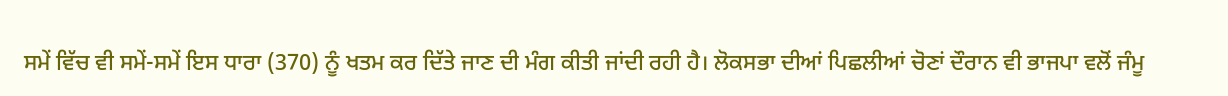ਸਮੇਂ ਵਿੱਚ ਵੀ ਸਮੇਂ-ਸਮੇਂ ਇਸ ਧਾਰਾ (370) ਨੂੰ ਖਤਮ ਕਰ ਦਿੱਤੇ ਜਾਣ ਦੀ ਮੰਗ ਕੀਤੀ ਜਾਂਦੀ ਰਹੀ ਹੈ। ਲੋਕਸਭਾ ਦੀਆਂ ਪਿਛਲੀਆਂ ਚੋਣਾਂ ਦੌਰਾਨ ਵੀ ਭਾਜਪਾ ਵਲੋਂ ਜੰਮੂ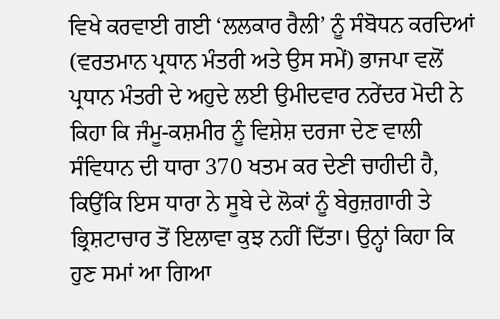ਵਿਖੇ ਕਰਵਾਈ ਗਈ ‘ਲਲਕਾਰ ਰੈਲੀ’ ਨੂੰ ਸੰਬੋਧਨ ਕਰਦਿਆਂ (ਵਰਤਮਾਨ ਪ੍ਰਧਾਨ ਮੰਤਰੀ ਅਤੇ ਉਸ ਸਮੇਂ) ਭਾਜਪਾ ਵਲੋਂ ਪ੍ਰਧਾਨ ਮੰਤਰੀ ਦੇ ਅਹੁਦੇ ਲਈ ਉਮੀਦਵਾਰ ਨਰੇਂਦਰ ਮੋਦੀ ਨੇ ਕਿਹਾ ਕਿ ਜੰਮੂ-ਕਸ਼ਮੀਰ ਨੂੰ ਵਿਸ਼ੇਸ਼ ਦਰਜਾ ਦੇਣ ਵਾਲੀ ਸੰਵਿਧਾਨ ਦੀ ਧਾਰਾ 370 ਖਤਮ ਕਰ ਦੇਣੀ ਚਾਹੀਦੀ ਹੈ, ਕਿਉਂਕਿ ਇਸ ਧਾਰਾ ਨੇ ਸੂਬੇ ਦੇ ਲੋਕਾਂ ਨੂੰ ਬੇਰੁਜ਼ਗਾਰੀ ਤੇ ਭ੍ਰਿਸ਼ਟਾਚਾਰ ਤੋਂ ਇਲਾਵਾ ਕੁਝ ਨਹੀਂ ਦਿੱਤਾ। ਉਨ੍ਹਾਂ ਕਿਹਾ ਕਿ ਹੁਣ ਸਮਾਂ ਆ ਗਿਆ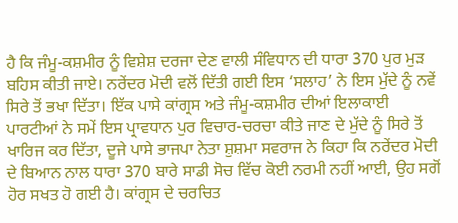ਹੈ ਕਿ ਜੰਮੂ-ਕਸ਼ਮੀਰ ਨੂੰ ਵਿਸ਼ੇਸ਼ ਦਰਜਾ ਦੇਣ ਵਾਲੀ ਸੰਵਿਧਾਨ ਦੀ ਧਾਰਾ 370 ਪੁਰ ਮੁੜ ਬਹਿਸ ਕੀਤੀ ਜਾਏ। ਨਰੇਂਦਰ ਮੋਦੀ ਵਲੋਂ ਦਿੱਤੀ ਗਈ ਇਸ ‘ਸਲਾਹ’ ਨੇ ਇਸ ਮੁੱਦੇ ਨੂੰ ਨਵੇਂ ਸਿਰੇ ਤੋਂ ਭਖਾ ਦਿੱਤਾ। ਇੱਕ ਪਾਸੇ ਕਾਂਗ੍ਰਸ ਅਤੇ ਜੰਮੂ-ਕਸ਼ਮੀਰ ਦੀਆਂ ਇਲਾਕਾਈ ਪਾਰਟੀਆਂ ਨੇ ਸਮੇਂ ਇਸ ਪ੍ਰਾਵਧਾਨ ਪੁਰ ਵਿਚਾਰ-ਚਰਚਾ ਕੀਤੇ ਜਾਣ ਦੇ ਮੁੱਦੇ ਨੂੰ ਸਿਰੇ ਤੋਂ ਖਾਰਿਜ ਕਰ ਦਿੱਤਾ, ਦੂਜੇ ਪਾਸੇ ਭਾਜਪਾ ਨੇਤਾ ਸ਼ੁਸ਼ਮਾ ਸਵਰਾਜ ਨੇ ਕਿਹਾ ਕਿ ਨਰੇਂਦਰ ਮੋਦੀ ਦੇ ਬਿਆਨ ਨਾਲ ਧਾਰਾ 370 ਬਾਰੇ ਸਾਡੀ ਸੋਚ ਵਿੱਚ ਕੋਈ ਨਰਮੀ ਨਹੀਂ ਆਈ, ਉਹ ਸਗੋਂ ਹੋਰ ਸਖਤ ਹੋ ਗਈ ਹੈ। ਕਾਂਗ੍ਰਸ ਦੇ ਚਰਚਿਤ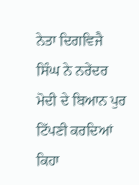ਨੇਤਾ ਦਿਗਵਿਜੈ ਸਿੰਘ ਨੇ ਨਰੇਂਦਰ ਮੋਦੀ ਦੇ ਬਿਆਨ ਪੁਰ ਟਿੱਪਣੀ ਕਰਦਿਆਂ ਕਿਹਾ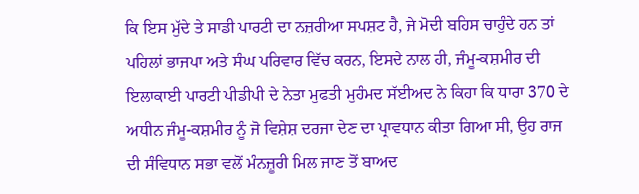ਕਿ ਇਸ ਮੁੱਦੇ ਤੇ ਸਾਡੀ ਪਾਰਟੀ ਦਾ ਨਜ਼ਰੀਆ ਸਪਸ਼ਟ ਹੈ, ਜੇ ਮੋਦੀ ਬਹਿਸ ਚਾਹੁੰਦੇ ਹਨ ਤਾਂ ਪਹਿਲਾਂ ਭਾਜਪਾ ਅਤੇ ਸੰਘ ਪਰਿਵਾਰ ਵਿੱਚ ਕਰਨ, ਇਸਦੇ ਨਾਲ ਹੀ, ਜੰਮੂ-ਕਸ਼ਮੀਰ ਦੀ ਇਲਾਕਾਈ ਪਾਰਟੀ ਪੀਡੀਪੀ ਦੇ ਨੇਤਾ ਮੁਫਤੀ ਮੁਹੰਮਦ ਸੱਈਅਦ ਨੇ ਕਿਹਾ ਕਿ ਧਾਰਾ 370 ਦੇ ਅਧੀਨ ਜੰਮੂ-ਕਸ਼ਮੀਰ ਨੂੰ ਜੋ ਵਿਸ਼ੇਸ਼ ਦਰਜਾ ਦੇਣ ਦਾ ਪ੍ਰਾਵਧਾਨ ਕੀਤਾ ਗਿਆ ਸੀ, ਉਹ ਰਾਜ ਦੀ ਸੰਵਿਧਾਨ ਸਭਾ ਵਲੋਂ ਮੰਨਜ਼ੂਰੀ ਮਿਲ ਜਾਣ ਤੋਂ ਬਾਅਦ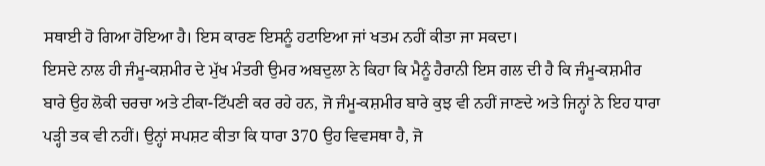ਸਥਾਈ ਹੋ ਗਿਆ ਹੋਇਆ ਹੈ। ਇਸ ਕਾਰਣ ਇਸਨੂੰ ਹਟਾਇਆ ਜਾਂ ਖਤਮ ਨਹੀਂ ਕੀਤਾ ਜਾ ਸਕਦਾ।
ਇਸਦੇ ਨਾਲ ਹੀ ਜੰਮੂ-ਕਸ਼ਮੀਰ ਦੇ ਮੁੱਖ ਮੰਤਰੀ ਉਮਰ ਅਬਦੁਲਾ ਨੇ ਕਿਹਾ ਕਿ ਮੈਨੂੰ ਹੈਰਾਨੀ ਇਸ ਗਲ ਦੀ ਹੈ ਕਿ ਜੰਮੂ-ਕਸ਼ਮੀਰ ਬਾਰੇ ਉਹ ਲੋਕੀ ਚਰਚਾ ਅਤੇ ਟੀਕਾ-ਟਿੱਪਣੀ ਕਰ ਰਹੇ ਹਨ, ਜੋ ਜੰਮੂ-ਕਸ਼ਮੀਰ ਬਾਰੇ ਕੁਝ ਵੀ ਨਹੀਂ ਜਾਣਦੇ ਅਤੇ ਜਿਨ੍ਹਾਂ ਨੇ ਇਹ ਧਾਰਾ ਪੜ੍ਹੀ ਤਕ ਵੀ ਨਹੀਂ। ਉਨ੍ਹਾਂ ਸਪਸ਼ਟ ਕੀਤਾ ਕਿ ਧਾਰਾ 370 ਉਹ ਵਿਵਸਥਾ ਹੈ, ਜੋ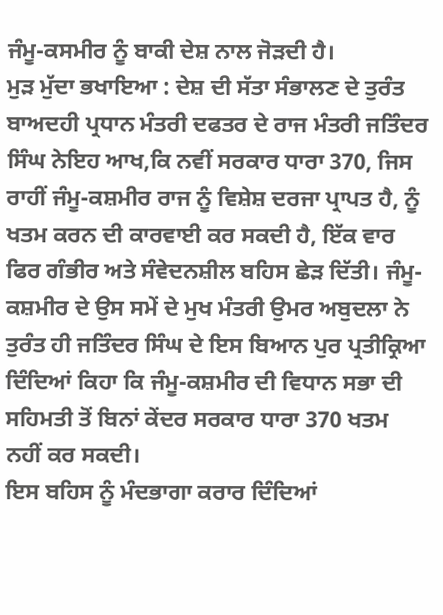ਜੰਮੂ-ਕਸਮੀਰ ਨੂੰ ਬਾਕੀ ਦੇਸ਼ ਨਾਲ ਜੋੜਦੀ ਹੈ।
ਮੁੜ ਮੁੱਦਾ ਭਖਾਇਆ : ਦੇਸ਼ ਦੀ ਸੱਤਾ ਸੰਭਾਲਣ ਦੇ ਤੁਰੰਤ ਬਾਅਦਹੀ ਪ੍ਰਧਾਨ ਮੰਤਰੀ ਦਫਤਰ ਦੇ ਰਾਜ ਮੰਤਰੀ ਜਤਿੰਦਰ ਸਿੰਘ ਨੇਇਹ ਆਖ,ਕਿ ਨਵੀਂ ਸਰਕਾਰ ਧਾਰਾ 370, ਜਿਸ ਰਾਹੀਂ ਜੰਮੂ-ਕਸ਼ਮੀਰ ਰਾਜ ਨੂੰ ਵਿਸ਼ੇਸ਼ ਦਰਜਾ ਪ੍ਰਾਪਤ ਹੈ, ਨੂੰ ਖਤਮ ਕਰਨ ਦੀ ਕਾਰਵਾਈ ਕਰ ਸਕਦੀ ਹੈ, ਇੱਕ ਵਾਰ ਫਿਰ ਗੰਭੀਰ ਅਤੇ ਸੰਵੇਦਨਸ਼ੀਲ ਬਹਿਸ ਛੇੜ ਦਿੱਤੀ। ਜੰਮੂ-ਕਸ਼ਮੀਰ ਦੇ ਉਸ ਸਮੇਂ ਦੇ ਮੁਖ ਮੰਤਰੀ ਉਮਰ ਅਬੁਦਲਾ ਨੇ ਤੁਰੰਤ ਹੀ ਜਤਿੰਦਰ ਸਿੰਘ ਦੇ ਇਸ ਬਿਆਨ ਪੁਰ ਪ੍ਰਤੀਕ੍ਰਿਆ ਦਿੰਦਿਆਂ ਕਿਹਾ ਕਿ ਜੰਮੂ-ਕਸ਼ਮੀਰ ਦੀ ਵਿਧਾਨ ਸਭਾ ਦੀ ਸਹਿਮਤੀ ਤੋਂ ਬਿਨਾਂ ਕੇਂਦਰ ਸਰਕਾਰ ਧਾਰਾ 370 ਖਤਮ ਨਹੀਂ ਕਰ ਸਕਦੀ।
ਇਸ ਬਹਿਸ ਨੂੰ ਮੰਦਭਾਗਾ ਕਰਾਰ ਦਿੰਦਿਆਂ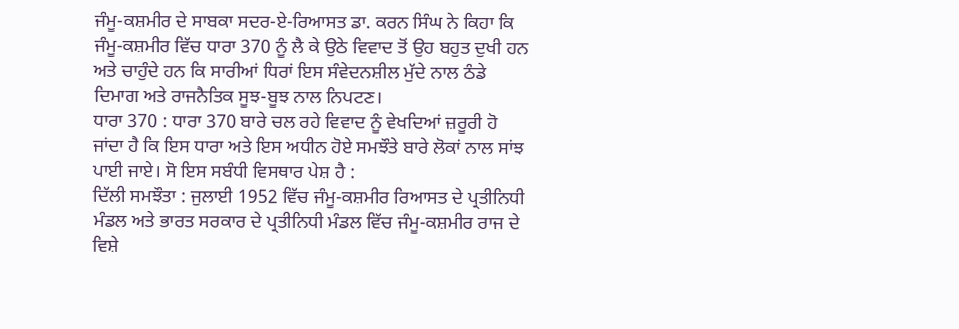ਜੰਮੂ-ਕਸ਼ਮੀਰ ਦੇ ਸਾਬਕਾ ਸਦਰ-ਏ-ਰਿਆਸਤ ਡਾ. ਕਰਨ ਸਿੰਘ ਨੇ ਕਿਹਾ ਕਿ ਜੰਮੂ-ਕਸ਼ਮੀਰ ਵਿੱਚ ਧਾਰਾ 370 ਨੂੰ ਲੈ ਕੇ ਉਠੇ ਵਿਵਾਦ ਤੋਂ ਉਹ ਬਹੁਤ ਦੁਖੀ ਹਨ ਅਤੇ ਚਾਹੁੰਦੇ ਹਨ ਕਿ ਸਾਰੀਆਂ ਧਿਰਾਂ ਇਸ ਸੰਵੇਦਨਸ਼ੀਲ ਮੁੱਦੇ ਨਾਲ ਠੰਡੇ ਦਿਮਾਗ ਅਤੇ ਰਾਜਨੈਤਿਕ ਸੂਝ-ਬੂਝ ਨਾਲ ਨਿਪਟਣ।
ਧਾਰਾ 370 : ਧਾਰਾ 370 ਬਾਰੇ ਚਲ ਰਹੇ ਵਿਵਾਦ ਨੂੰ ਵੇਖਦਿਆਂ ਜ਼ਰੂਰੀ ਹੋ ਜਾਂਦਾ ਹੈ ਕਿ ਇਸ ਧਾਰਾ ਅਤੇ ਇਸ ਅਧੀਨ ਹੋਏ ਸਮਝੌਤੇ ਬਾਰੇ ਲੋਕਾਂ ਨਾਲ ਸਾਂਝ ਪਾਈ ਜਾਏ। ਸੋ ਇਸ ਸਬੰਧੀ ਵਿਸਥਾਰ ਪੇਸ਼ ਹੈ :
ਦਿੱਲੀ ਸਮਝੌਤਾ : ਜੁਲਾਈ 1952 ਵਿੱਚ ਜੰਮੂ-ਕਸ਼ਮੀਰ ਰਿਆਸਤ ਦੇ ਪ੍ਰਤੀਨਿਧੀ ਮੰਡਲ ਅਤੇ ਭਾਰਤ ਸਰਕਾਰ ਦੇ ਪ੍ਰਤੀਨਿਧੀ ਮੰਡਲ ਵਿੱਚ ਜੰਮੂ-ਕਸ਼ਮੀਰ ਰਾਜ ਦੇ ਵਿਸ਼ੇ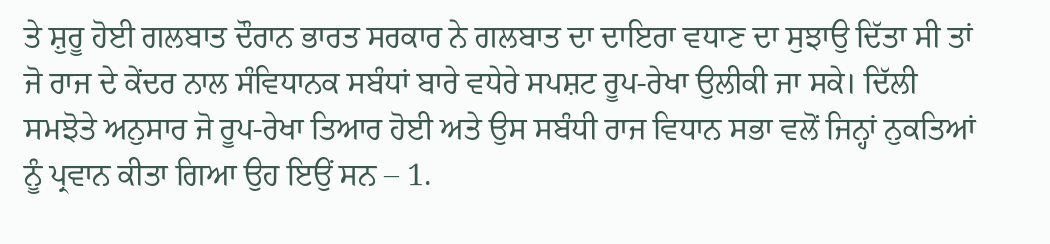ਤੇ ਸ਼ੁਰੂ ਹੋਈ ਗਲਬਾਤ ਦੌਰਾਨ ਭਾਰਤ ਸਰਕਾਰ ਨੇ ਗਲਬਾਤ ਦਾ ਦਾਇਰਾ ਵਧਾਣ ਦਾ ਸੁਝਾਉ ਦਿੱਤਾ ਸੀ ਤਾਂ ਜੋ ਰਾਜ ਦੇ ਕੇਂਦਰ ਨਾਲ ਸੰਵਿਧਾਨਕ ਸਬੰਧਾਂ ਬਾਰੇ ਵਧੇਰੇ ਸਪਸ਼ਟ ਰੂਪ-ਰੇਖਾ ਉਲੀਕੀ ਜਾ ਸਕੇ। ਦਿੱਲੀ ਸਮਝੋਤੇ ਅਨੁਸਾਰ ਜੋ ਰੂਪ-ਰੇਖਾ ਤਿਆਰ ਹੋਈ ਅਤੇ ਉਸ ਸਬੰਧੀ ਰਾਜ ਵਿਧਾਨ ਸਭਾ ਵਲੋਂ ਜਿਨ੍ਹਾਂ ਨੁਕਤਿਆਂ ਨੂੰ ਪ੍ਰਵਾਨ ਕੀਤਾ ਗਿਆ ਉਹ ਇਉਂ ਸਨ – 1.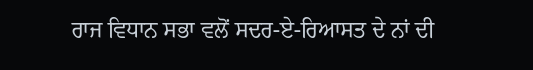ਰਾਜ ਵਿਧਾਨ ਸਭਾ ਵਲੋਂ ਸਦਰ-ਏ-ਰਿਆਸਤ ਦੇ ਨਾਂ ਦੀ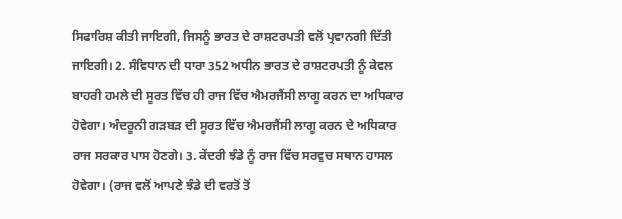ਸਿਫਾਰਿਸ਼ ਕੀਤੀ ਜਾਇਗੀ, ਜਿਸਨੂੰ ਭਾਰਤ ਦੇ ਰਾਸ਼ਟਰਪਤੀ ਵਲੋਂ ਪ੍ਰਵਾਨਗੀ ਦਿੱਤੀ ਜਾਇਗੀ। 2. ਸੰਵਿਧਾਨ ਦੀ ਧਾਰਾ 352 ਅਧੀਨ ਭਾਰਤ ਦੇ ਰਾਸ਼ਟਰਪਤੀ ਨੂੰ ਕੇਵਲ ਬਾਹਰੀ ਹਮਲੇ ਦੀ ਸੂਰਤ ਵਿੱਚ ਹੀ ਰਾਜ ਵਿੱਚ ਐਮਰਜੈਂਸੀ ਲਾਗੂ ਕਰਨ ਦਾ ਅਧਿਕਾਰ ਹੋਵੇਗਾ। ਅੰਦਰੂਨੀ ਗੜਬੜ ਦੀ ਸੂਰਤ ਵਿੱਚ ਐਮਰਜੈਂਸੀ ਲਾਗੂ ਕਰਨ ਦੇ ਅਧਿਕਾਰ ਰਾਜ ਸਰਕਾਰ ਪਾਸ ਹੋਣਗੇ। 3. ਕੇਂਦਰੀ ਝੰਡੇ ਨੂੰ ਰਾਜ ਵਿੱਚ ਸਰਵੁਚ ਸਥਾਨ ਹਾਸਲ ਹੋਵੇਗਾ। (ਰਾਜ ਵਲੋਂ ਆਪਣੇ ਝੰਡੇ ਦੀ ਵਰਤੋਂ ਤੋਂ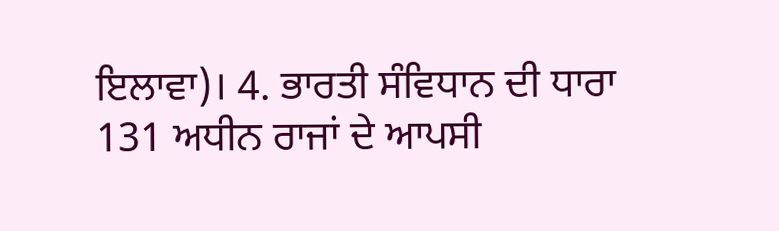ਇਲਾਵਾ)। 4. ਭਾਰਤੀ ਸੰਵਿਧਾਨ ਦੀ ਧਾਰਾ 131 ਅਧੀਨ ਰਾਜਾਂ ਦੇ ਆਪਸੀ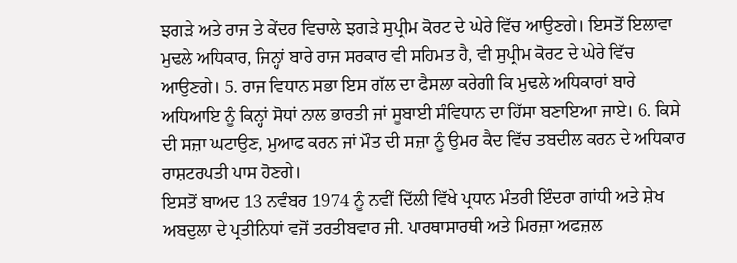ਝਗੜੇ ਅਤੇ ਰਾਜ ਤੇ ਕੇਂਦਰ ਵਿਚਾਲੇ ਝਗੜੇ ਸੁਪ੍ਰੀਮ ਕੋਰਟ ਦੇ ਘੇਰੇ ਵਿੱਚ ਆਉਣਗੇ। ਇਸਤੋਂ ਇਲਾਵਾ ਮੁਢਲੇ ਅਧਿਕਾਰ, ਜਿਨ੍ਹਾਂ ਬਾਰੇ ਰਾਜ ਸਰਕਾਰ ਵੀ ਸਹਿਮਤ ਹੈ, ਵੀ ਸੁਪ੍ਰੀਮ ਕੋਰਟ ਦੇ ਘੇਰੇ ਵਿੱਚ ਆਉਣਗੇ। 5. ਰਾਜ ਵਿਧਾਨ ਸਭਾ ਇਸ ਗੱਲ ਦਾ ਫੈਸਲਾ ਕਰੇਗੀ ਕਿ ਮੁਢਲੇ ਅਧਿਕਾਰਾਂ ਬਾਰੇ ਅਧਿਆਇ ਨੂੰ ਕਿਨ੍ਹਾਂ ਸੋਧਾਂ ਨਾਲ ਭਾਰਤੀ ਜਾਂ ਸੂਬਾਈ ਸੰਵਿਧਾਨ ਦਾ ਹਿੱਸਾ ਬਣਾਇਆ ਜਾਏ। 6. ਕਿਸੇ ਦੀ ਸਜ਼ਾ ਘਟਾਉਣ, ਮੁਆਫ ਕਰਨ ਜਾਂ ਮੌਤ ਦੀ ਸਜ਼ਾ ਨੂੰ ਉਮਰ ਕੈਦ ਵਿੱਚ ਤਬਦੀਲ ਕਰਨ ਦੇ ਅਧਿਕਾਰ ਰਾਸ਼ਟਰਪਤੀ ਪਾਸ ਹੋਣਗੇ।
ਇਸਤੋਂ ਬਾਅਦ 13 ਨਵੰਬਰ 1974 ਨੂੰ ਨਵੀਂ ਦਿੱਲੀ ਵਿੱਖੇ ਪ੍ਰਧਾਨ ਮੰਤਰੀ ਇੰਦਰਾ ਗਾਂਧੀ ਅਤੇ ਸ਼ੇਖ ਅਬਦੁਲਾ ਦੇ ਪ੍ਰਤੀਨਿਧਾਂ ਵਜੋਂ ਤਰਤੀਬਵਾਰ ਜੀ. ਪਾਰਥਾਸਾਰਥੀ ਅਤੇ ਮਿਰਜ਼ਾ ਅਫਜ਼ਲ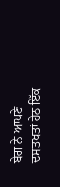ਬੇਗ ਨੇ ਆਪਣੇ ਦਸਤਖਤਾਂ ਹੇਠ ਇੱਕ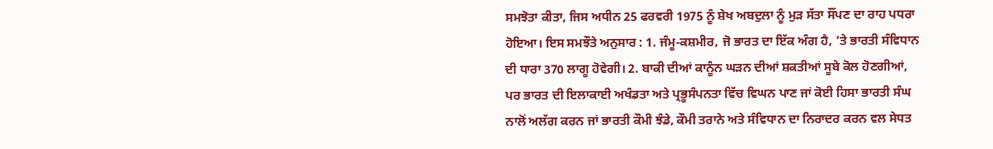ਸਮਝੋਤਾ ਕੀਤਾ, ਜਿਸ ਅਧੀਨ 25 ਫਰਵਰੀ 1975 ਨੂੰ ਸ਼ੇਖ ਅਬਦੁਲਾ ਨੂੰ ਮੁੜ ਸੱਤਾ ਸੌਂਪਣ ਦਾ ਰਾਹ ਪਧਰਾ ਹੋਇਆ। ਇਸ ਸਮਝੌਤੇ ਅਨੁਸਾਰ : 1. ਜੰਮੂ-ਕਸ਼ਮੀਰ, ਜੋ ਭਾਰਤ ਦਾ ਇੱਕ ਅੰਗ ਹੈ, ’ਤੇ ਭਾਰਤੀ ਸੰਵਿਧਾਨ ਦੀ ਧਾਰਾ 370 ਲਾਗੂ ਹੋਵੇਗੀ। 2. ਬਾਕੀ ਦੀਆਂ ਕਾਨੂੰਨ ਘੜਨ ਦੀਆਂ ਸ਼ਕਤੀਆਂ ਸੂਬੇ ਕੋਲ ਹੋਣਗੀਆਂ, ਪਰ ਭਾਰਤ ਦੀ ਇਲਾਕਾਈ ਅਖੰਡਤਾ ਅਤੇ ਪ੍ਰਭੂਸੰਪਨਤਾ ਵਿੱਚ ਵਿਘਨ ਪਾਣ ਜਾਂ ਕੋਈ ਹਿਸਾ ਭਾਰਤੀ ਸੰਘ ਨਾਲੋਂ ਅਲੱਗ ਕਰਨ ਜਾਂ ਭਾਰਤੀ ਕੌਮੀ ਝੰਡੇ, ਕੌਮੀ ਤਰਾਨੇ ਅਤੇ ਸੰਵਿਧਾਨ ਦਾ ਨਿਰਾਦਰ ਕਰਨ ਵਲ ਸੇਧਤ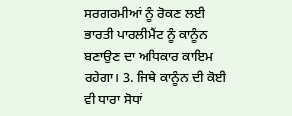ਸਰਗਰਮੀਆਂ ਨੂੰ ਰੋਕਣ ਲਈ ਭਾਰਤੀ ਪਾਰਲੀਮੈਂਟ ਨੂੰ ਕਾਨੂੰਨ ਬਣਾਉਣ ਦਾ ਅਧਿਕਾਰ ਕਾਇਮ ਰਹੇਗਾ। 3. ਜਿਥੇ ਕਾਨੂੰਨ ਦੀ ਕੋਈ ਵੀ ਧਾਰਾ ਸੋਧਾਂ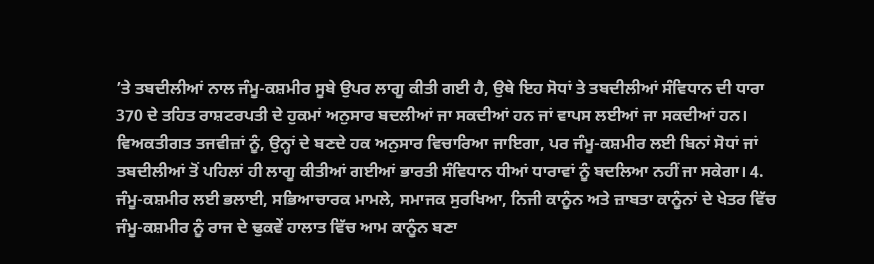’ਤੇ ਤਬਦੀਲੀਆਂ ਨਾਲ ਜੰਮੂ-ਕਸ਼ਮੀਰ ਸੂਬੇ ਉਪਰ ਲਾਗੂ ਕੀਤੀ ਗਈ ਹੈ, ਉਥੇ ਇਹ ਸੋਧਾਂ ਤੇ ਤਬਦੀਲੀਆਂ ਸੰਵਿਧਾਨ ਦੀ ਧਾਰਾ 370 ਦੇ ਤਹਿਤ ਰਾਸ਼ਟਰਪਤੀ ਦੇ ਹੁਕਮਾਂ ਅਨੁਸਾਰ ਬਦਲੀਆਂ ਜਾ ਸਕਦੀਆਂ ਹਨ ਜਾਂ ਵਾਪਸ ਲਈਆਂ ਜਾ ਸਕਦੀਆਂ ਹਨ। ਵਿਅਕਤੀਗਤ ਤਜਵੀਜ਼ਾਂ ਨੂੰ, ਉਨ੍ਹਾਂ ਦੇ ਬਣਦੇ ਹਕ ਅਨੁਸਾਰ ਵਿਚਾਰਿਆ ਜਾਇਗਾ, ਪਰ ਜੰਮੂ-ਕਸ਼ਮੀਰ ਲਈ ਬਿਨਾਂ ਸੋਧਾਂ ਜਾਂ ਤਬਦੀਲੀਆਂ ਤੋਂ ਪਹਿਲਾਂ ਹੀ ਲਾਗੂ ਕੀਤੀਆਂ ਗਈਆਂ ਭਾਰਤੀ ਸੰਵਿਧਾਨ ਧੀਆਂ ਧਾਰਾਵਾਂ ਨੂੰ ਬਦਲਿਆ ਨਹੀਂ ਜਾ ਸਕੇਗਾ। 4. ਜੰਮੂ-ਕਸ਼ਮੀਰ ਲਈ ਭਲਾਈ, ਸਭਿਆਚਾਰਕ ਮਾਮਲੇ, ਸਮਾਜਕ ਸੁਰਖਿਆ, ਨਿਜੀ ਕਾਨੂੰਨ ਅਤੇ ਜ਼ਾਬਤਾ ਕਾਨੂੰਨਾਂ ਦੇ ਖੇਤਰ ਵਿੱਚ ਜੰਮੂ-ਕਸ਼ਮੀਰ ਨੂੰ ਰਾਜ ਦੇ ਢੁਕਵੇਂ ਹਾਲਾਤ ਵਿੱਚ ਆਮ ਕਾਨੂੰਨ ਬਣਾ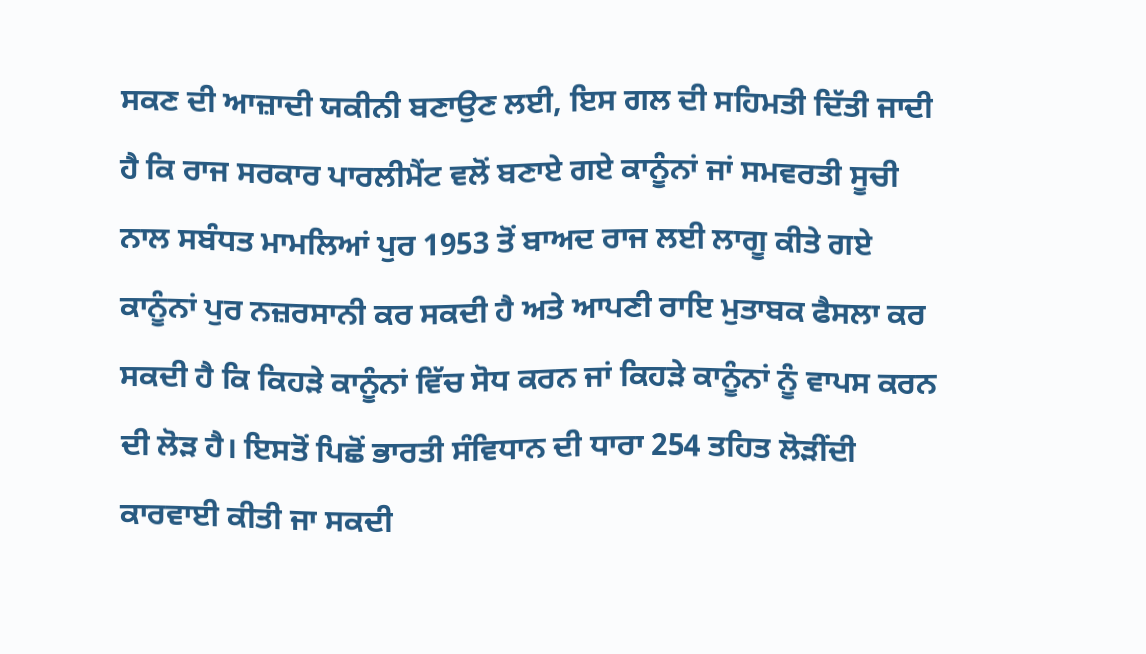ਸਕਣ ਦੀ ਆਜ਼ਾਦੀ ਯਕੀਨੀ ਬਣਾਉਣ ਲਈ, ਇਸ ਗਲ ਦੀ ਸਹਿਮਤੀ ਦਿੱਤੀ ਜਾਦੀ ਹੈ ਕਿ ਰਾਜ ਸਰਕਾਰ ਪਾਰਲੀਮੈਂਟ ਵਲੋਂ ਬਣਾਏ ਗਏ ਕਾਨੂੰਨਾਂ ਜਾਂ ਸਮਵਰਤੀ ਸੂਚੀ ਨਾਲ ਸਬੰਧਤ ਮਾਮਲਿਆਂ ਪੁਰ 1953 ਤੋਂ ਬਾਅਦ ਰਾਜ ਲਈ ਲਾਗੂ ਕੀਤੇ ਗਏ ਕਾਨੂੰਨਾਂ ਪੁਰ ਨਜ਼ਰਸਾਨੀ ਕਰ ਸਕਦੀ ਹੈ ਅਤੇ ਆਪਣੀ ਰਾਇ ਮੁਤਾਬਕ ਫੈਸਲਾ ਕਰ ਸਕਦੀ ਹੈ ਕਿ ਕਿਹੜੇ ਕਾਨੂੰਨਾਂ ਵਿੱਚ ਸੋਧ ਕਰਨ ਜਾਂ ਕਿਹੜੇ ਕਾਨੂੰਨਾਂ ਨੂੰ ਵਾਪਸ ਕਰਨ ਦੀ ਲੋੜ ਹੈ। ਇਸਤੋਂ ਪਿਛੋਂ ਭਾਰਤੀ ਸੰਵਿਧਾਨ ਦੀ ਧਾਰਾ 254 ਤਹਿਤ ਲੋੜੀਂਦੀ ਕਾਰਵਾਈ ਕੀਤੀ ਜਾ ਸਕਦੀ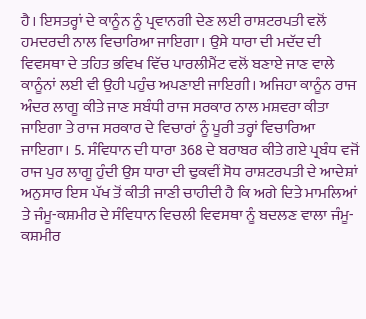ਹੈ। ਇਸਤਰ੍ਹਾਂ ਦੇ ਕਾਨੂੰਨ ਨੂੰ ਪ੍ਰਵਾਨਗੀ ਦੇਣ ਲਈ ਰਾਸ਼ਟਰਪਤੀ ਵਲੋਂ ਹਮਦਰਦੀ ਨਾਲ ਵਿਚਾਰਿਆ ਜਾਇਗਾ। ਉਸੇ ਧਾਰਾ ਦੀ ਮਦੱਦ ਦੀ ਵਿਵਸਥਾ ਦੇ ਤਹਿਤ ਭਵਿਖ ਵਿੱਚ ਪਾਰਲੀਮੈਂਟ ਵਲੋਂ ਬਣਾਏ ਜਾਣ ਵਾਲੇ ਕਾਨੂੰਨਾਂ ਲਈ ਵੀ ਉਹੀ ਪਹੁੰਚ ਅਪਣਾਈ ਜਾਇਗੀ। ਅਜਿਹਾ ਕਾਨੂੰਨ ਰਾਜ ਅੰਦਰ ਲਾਗੂ ਕੀਤੇ ਜਾਣ ਸਬੰਧੀ ਰਾਜ ਸਰਕਾਰ ਨਾਲ ਮਸ਼ਵਰਾ ਕੀਤਾ ਜਾਇਗਾ ਤੇ ਰਾਜ ਸਰਕਾਰ ਦੇ ਵਿਚਾਰਾਂ ਨੂੰ ਪੂਰੀ ਤਰ੍ਹਾਂ ਵਿਚਾਰਿਆ ਜਾਇਗਾ। 5. ਸੰਵਿਧਾਨ ਦੀ ਧਾਰਾ 368 ਦੇ ਬਰਾਬਰ ਕੀਤੇ ਗਏ ਪ੍ਰਬੰਧ ਵਜੋਂ ਰਾਜ ਪੁਰ ਲਾਗੂ ਹੁੰਦੀ ਉਸ ਧਾਰਾ ਦੀ ਢੁਕਵੀਂ ਸੋਧ ਰਾਸ਼ਟਰਪਤੀ ਦੇ ਆਦੇਸ਼ਾਂ ਅਨੁਸਾਰ ਇਸ ਪੱਖ ਤੋਂ ਕੀਤੀ ਜਾਣੀ ਚਾਹੀਦੀ ਹੈ ਕਿ ਅਗੇ ਦਿਤੇ ਮਾਮਲਿਆਂ ਤੇ ਜੰਮੂ-ਕਸ਼ਮੀਰ ਦੇ ਸੰਵਿਧਾਨ ਵਿਚਲੀ ਵਿਵਸਥਾ ਨੂੰ ਬਦਲਣ ਵਾਲਾ ਜੰਮੂ-ਕਸ਼ਮੀਰ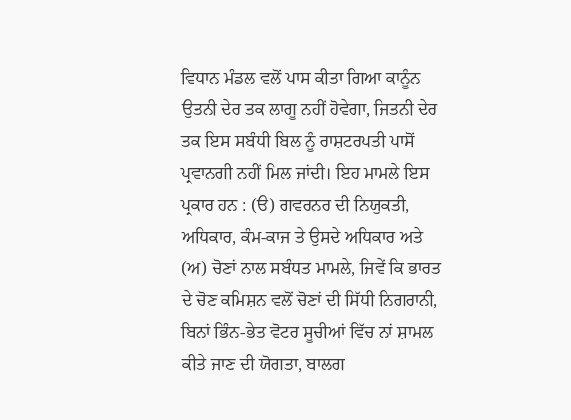ਵਿਧਾਨ ਮੰਡਲ ਵਲੋਂ ਪਾਸ ਕੀਤਾ ਗਿਆ ਕਾਨੂੰਨ ਉਤਨੀ ਦੇਰ ਤਕ ਲਾਗੂ ਨਹੀਂ ਹੋਵੇਗਾ, ਜਿਤਨੀ ਦੇਰ ਤਕ ਇਸ ਸਬੰਧੀ ਬਿਲ ਨੂੰ ਰਾਸ਼ਟਰਪਤੀ ਪਾਸੋਂ ਪ੍ਰਵਾਨਗੀ ਨਹੀਂ ਮਿਲ ਜਾਂਦੀ। ਇਹ ਮਾਮਲੇ ਇਸ ਪ੍ਰਕਾਰ ਹਨ : (ੳ) ਗਵਰਨਰ ਦੀ ਨਿਯੁਕਤੀ, ਅਧਿਕਾਰ, ਕੰਮ-ਕਾਜ ਤੇ ਉਸਦੇ ਅਧਿਕਾਰ ਅਤੇ (ਅ) ਚੋਣਾਂ ਨਾਲ ਸਬੰਧਤ ਮਾਮਲੇ, ਜਿਵੇਂ ਕਿ ਭਾਰਤ ਦੇ ਚੋਣ ਕਮਿਸ਼ਨ ਵਲੋਂ ਚੋਣਾਂ ਦੀ ਸਿੱਧੀ ਨਿਗਰਾਨੀ, ਬਿਨਾਂ ਭਿੰਨ-ਭੇਤ ਵੋਟਰ ਸੂਚੀਆਂ ਵਿੱਚ ਨਾਂ ਸ਼ਾਮਲ ਕੀਤੇ ਜਾਣ ਦੀ ਯੋਗਤਾ, ਬਾਲਗ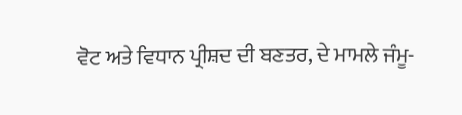ਵੋਟ ਅਤੇ ਵਿਧਾਨ ਪ੍ਰੀਸ਼ਦ ਦੀ ਬਣਤਰ, ਦੇ ਮਾਮਲੇ ਜੰਮੂ-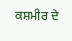ਕਸ਼ਮੀਰ ਦੇ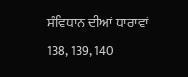ਸੰਵਿਧਾਨ ਦੀਆਂ ਧਾਰਾਵਾਂ 138, 139, 140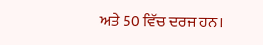ਅਤੇ 50 ਵਿੱਚ ਦਰਜ ਹਨ।